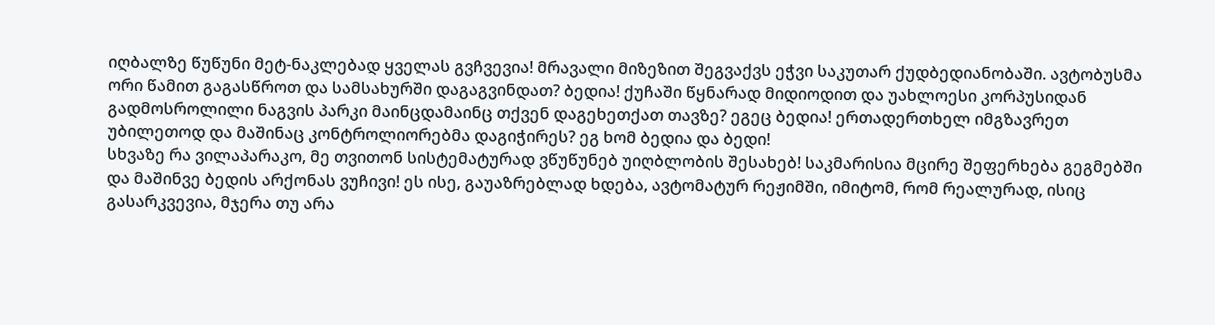იღბალზე წუწუნი მეტ-ნაკლებად ყველას გვჩვევია! მრავალი მიზეზით შეგვაქვს ეჭვი საკუთარ ქუდბედიანობაში. ავტობუსმა ორი წამით გაგასწროთ და სამსახურში დაგაგვინდათ? ბედია! ქუჩაში წყნარად მიდიოდით და უახლოესი კორპუსიდან გადმოსროლილი ნაგვის პარკი მაინცდამაინც თქვენ დაგეხეთქათ თავზე? ეგეც ბედია! ერთადერთხელ იმგზავრეთ უბილეთოდ და მაშინაც კონტროლიორებმა დაგიჭირეს? ეგ ხომ ბედია და ბედი!
სხვაზე რა ვილაპარაკო, მე თვითონ სისტემატურად ვწუწუნებ უიღბლობის შესახებ! საკმარისია მცირე შეფერხება გეგმებში და მაშინვე ბედის არქონას ვუჩივი! ეს ისე, გაუაზრებლად ხდება, ავტომატურ რეჟიმში, იმიტომ, რომ რეალურად, ისიც გასარკვევია, მჯერა თუ არა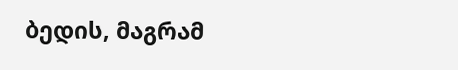ბედის, მაგრამ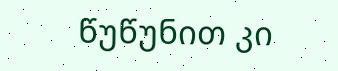წუწუნით კი